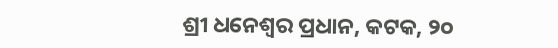ଶ୍ରୀ ଧନେଶ୍ୱର ପ୍ରଧାନ, କଟକ, ୨୦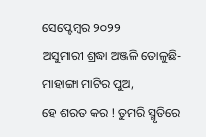ସେପ୍ଟେମ୍ବର ୨୦୨୨
ଅସୁମାରୀ ଶ୍ରଦ୍ଧା ଅଞ୍ଜଳି ତୋଳୁଛି-ମାହାଙ୍ଗା ମାଟିର ପୁଅ,
ହେ ଶରତ କର ! ତୁମରି ସ୍ମୃତିରେ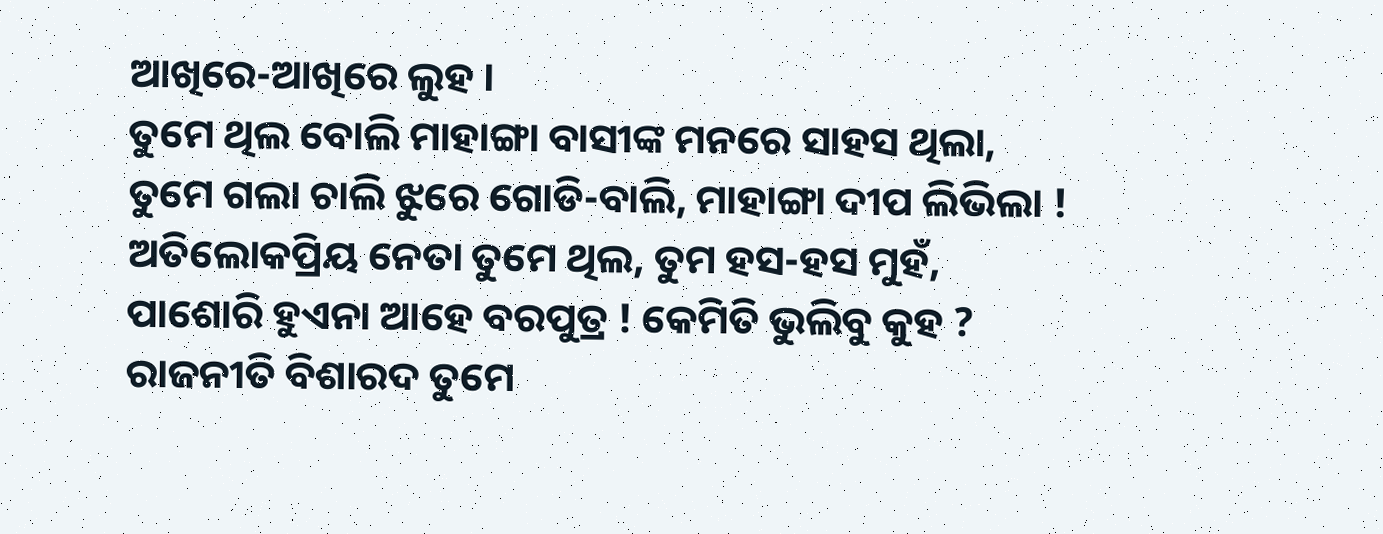ଆଖିରେ-ଆଖିରେ ଲୁହ ।
ତୁମେ ଥିଲ ବୋଲି ମାହାଙ୍ଗା ବାସୀଙ୍କ ମନରେ ସାହସ ଥିଲା,
ତୁମେ ଗଲା ଚାଲି ଝୁରେ ଗୋଡି-ବାଲି, ମାହାଙ୍ଗା ଦୀପ ଲିଭିଲା !
ଅତିଲୋକପ୍ରିୟ ନେତା ତୁମେ ଥିଲ, ତୁମ ହସ-ହସ ମୁହଁ,
ପାଶୋରି ହୁଏନା ଆହେ ବରପୁତ୍ର ! କେମିତି ଭୁଲିବୁ କୁହ ?
ରାଜନୀତି ବିଶାରଦ ତୁମେ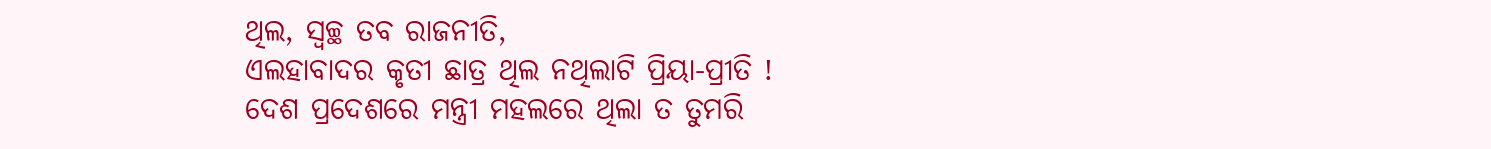ଥିଲ, ସ୍ୱଚ୍ଛ ତବ ରାଜନୀତି,
ଏଲହାବାଦର କୃତୀ ଛାତ୍ର ଥିଲ ନଥିଲାଟି ପ୍ରିୟା-ପ୍ରୀତି !
ଦେଶ ପ୍ରଦେଶରେ ମନ୍ତ୍ରୀ ମହଲରେ ଥିଲା ତ ତୁମରି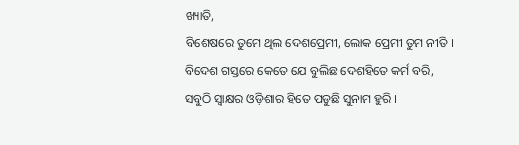ଖ୍ୟାତି,
ବିଶେଷରେ ତୁମେ ଥିଲ ଦେଶପ୍ରେମୀ, ଲୋକ ପ୍ରେମୀ ତୁମ ନୀତି ।
ବିଦେଶ ଗସ୍ତରେ କେତେ ଯେ ବୁଲିଛ ଦେଶହିତେ କର୍ମ ବରି,
ସବୁଠି ସ୍ଵାକ୍ଷର ଓଡ଼ିଶାର ହିତେ ପଡୁଛି ସୁନାମ ହୁରି ।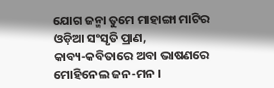ଯୋଗ ଜନ୍ମା ତୁମେ ମାହାଙ୍ଗା ମାଟିର ଓଡ଼ିଆ ସଂସୃତି ପ୍ରାଣ,
କାବ୍ୟ-କବିତାରେ ଅବା ଭାଷଣରେ ମୋହିନେଲ ଜନ-ମନ ।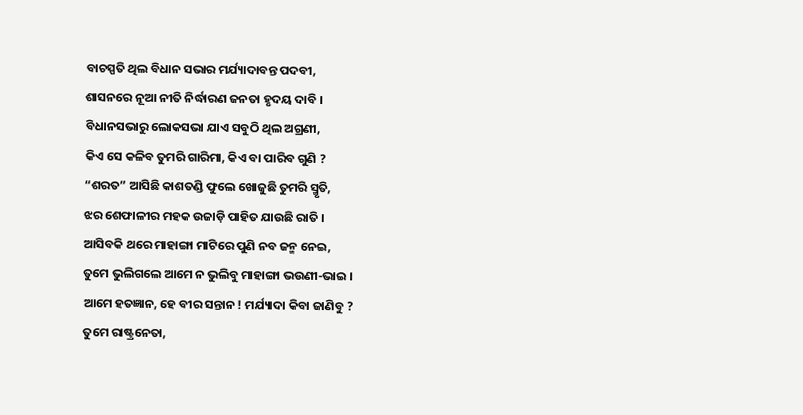ବାଚସ୍ପତି ଥିଲ ବିଧାନ ସଭାର ମର୍ଯ୍ୟାଦାବନ୍ତ ପଦବୀ,
ଶାସନରେ ନୂଆ ନୀତି ନିର୍ଦ୍ଧାରଣ ଜନତା ହୃଦୟ ଦାବି ।
ବିଧାନସଭାରୁ ଲୋକସଭା ଯାଏ ସବୁଠି ଥିଲ ଅଗ୍ରଣୀ,
କିଏ ସେ କଳିବ ତୁମରି ଗାରିମା, କିଏ ବା ପାରିବ ଗୁଣି ?
“ଶରତ” ଆସିଛି କାଶତଣ୍ଡି ଫୁଲେ ଖୋଜୁଛି ତୁମରି ସ୍ମୃତି,
ଝର ଶେଫାଳୀର ମହକ ଉଜାଡ଼ି ପାହିତ ଯାଉଛି ରାତି ।
ଆସିବକି ଥରେ ମାହାଙ୍ଗା ମାଟିରେ ପୁଣି ନବ ଜନ୍ମ ନେଇ,
ତୁମେ ଭୁଲିଗଲେ ଆମେ ନ ଭୁଲିବୁ ମାହାଙ୍ଗା ଭଉଣୀ-ଭାଇ ।
ଆମେ ହତଜ୍ଞାନ, ହେ ବୀର ସନ୍ତାନ ! ମର୍ଯ୍ୟାଦା କିବା ଜାଣିବୁ ?
ତୁମେ ରାଷ୍ଟ୍ରନେତା,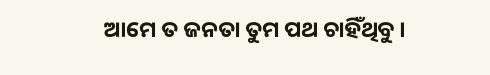ଆମେ ତ ଜନତା ତୁମ ପଥ ଚାହିଁଥିବୁ ।